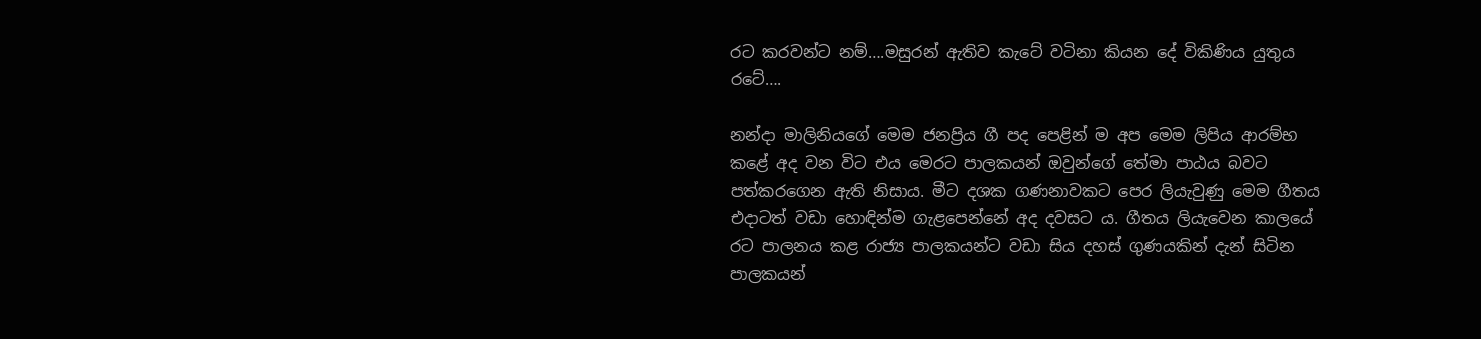රට කරවන්ට නම්….මසුරන් ඇතිව කැටේ වටිනා කියන දේ විකිණිය යුතුය රටේ….

නන්දා මාලිනියගේ මෙම ජනප්‍රිය ගී පද පෙළින් ම අප මෙම ලිපිය ආරම්භ කළේ අද වන විට එය මෙරට පාලකයන් ඔවුන්ගේ තේමා පාඨය බවට පත්කරගෙන ඇති නිසාය. මීට දශක ගණනාවකට පෙර ලියැවුණු මෙම ගීතය එදාටත් වඩා හොඳින්ම ගැළපෙන්නේ අද දවසට ය. ගීතය ලියැවෙන කාලයේ රට පාලනය කළ රාජ්‍ය පාලකයන්ට වඩා සිය දහස් ගුණයකින් දැන් සිටින පාලකයන්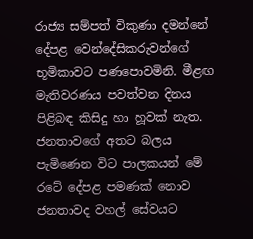රාජ්‍ය සම්පත් විකුණා දමන්නේ දේපළ වෙන්දේසිකරුවන්ගේ භූමිකාවට පණපොවමිනි. මීළඟ මැතිවරණය පවත්වන දිනය පිළිබඳ කිසිදු හා හූවක් නැත. ජනතාවගේ අතට බලය පැමිණෙන විට පාලකයන් මේ රටේ දේපළ පමණක් නොව ජනතාවද වහල් සේවයට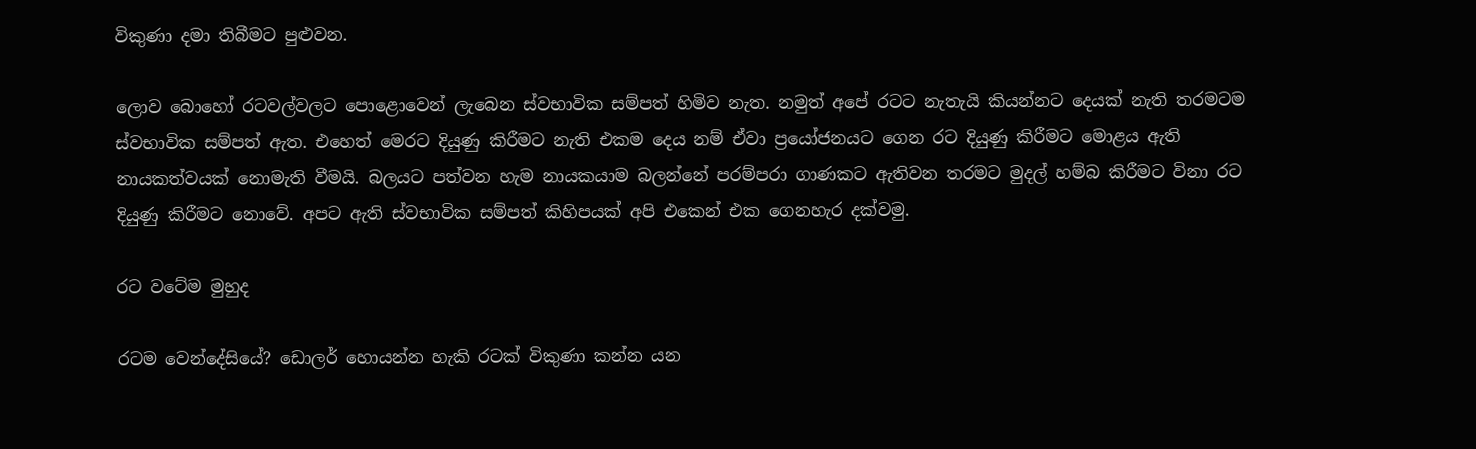විකුණා දමා තිබීමට පුළුවන.

ලොව බොහෝ රටවල්වලට පොළොවෙන් ලැබෙන ස්වභාවික සම්පත් හිමිව නැත. නමුත් අපේ රටට නැතැයි කියන්නට දෙයක් නැති තරමටම ස්වභාවික සම්පත් ඇත. එහෙත් මෙරට දියුණු කිරීමට නැති එකම දෙය නම් ඒවා ප්‍රයෝජනයට ගෙන රට දියුණු කිරීමට මොළය ඇති නායකත්වයක් නොමැති වීමයි. බලයට පත්වන හැම නායකයාම බලන්නේ පරම්පරා ගාණකට ඇතිවන තරමට මුදල් හම්බ කිරීමට විනා රට දියුණු කිරීමට නොවේ. අපට ඇති ස්වභාවික සම්පත් කිහිපයක් අපි එකෙන් එක ගෙනහැර දක්වමු.

රට වටේම මුහුද

රටම වෙන්දේසියේ? ඩොලර් හොයන්න හැකි රටක් විකුණා කන්න යන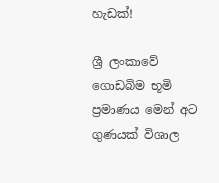හැඩක්!

ශ්‍රී ලංකාවේ ගොඩබිම භූමි ප්‍රමාණය මෙන් අට ගුණයක් විශාල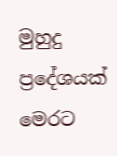මුහුදු ප්‍රදේශයක් මෙරට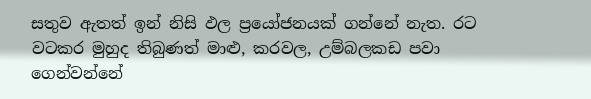සතුව ඇතත් ඉන් නිසි ඵල ප්‍රයෝජනයක් ගන්නේ නැත. රට වටකර මුහුද තිබුණත් මාළු, කරවල, උම්බලකඩ පවා ගෙන්වන්නේ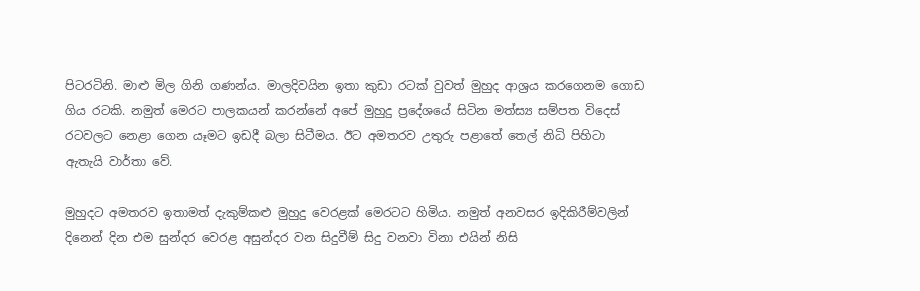පිටරටිනි. මාළු මිල ගිනි ගණන්ය. මාලදිවයින ඉතා කුඩා රටක් වුවත් මුහුද ආශ්‍රය කරගෙනම ගොඩ ගිය රටකි. නමුත් මෙරට පාලකයන් කරන්නේ අපේ මුහුදු ප්‍රදේශයේ සිටින මත්ස්‍ය සම්පත විදෙස් රටවලට නෙළා ගෙන යෑමට ඉඩදී බලා සිටීමය. ඊට අමතරව උතුරු පළාතේ තෙල් නිධි පිහිටා ඇතැයි වාර්තා වේ.

මුහුදට අමතරව ඉතාමත් දැකුම්කළු මුහුදු වෙරළක් මෙරටට හිමිය. නමුත් අනවසර ඉදිකිරීම්වලින් දිනෙන් දින එම සුන්දර වෙරළ අසුන්දර වන සිදුවීම් සිදු වනවා විනා එයින් නිසි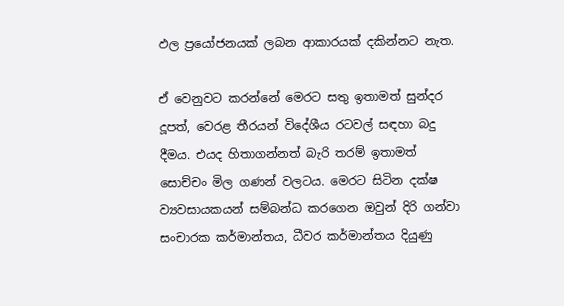ඵල ප්‍රයෝජනයක් ලබන ආකාරයක් දකින්නට නැත.

ඒ වෙනුවට කරන්නේ මෙරට සතු ඉතාමත් සුන්දර දූපත්, වෙරළ තීරයන් විදේශීය රටවල් සඳහා බදු දීමය. එයද හිතාගන්නත් බැරි තරම් ඉතාමත් සොච්චං මිල ගණන් වලටය. මෙරට සිටින දක්ෂ ව්‍යවසායකයන් සම්බන්ධ කරගෙන ඔවුන් දිරි ගන්වා සංචාරක කර්මාන්තය, ධීවර කර්මාන්තය දියුණු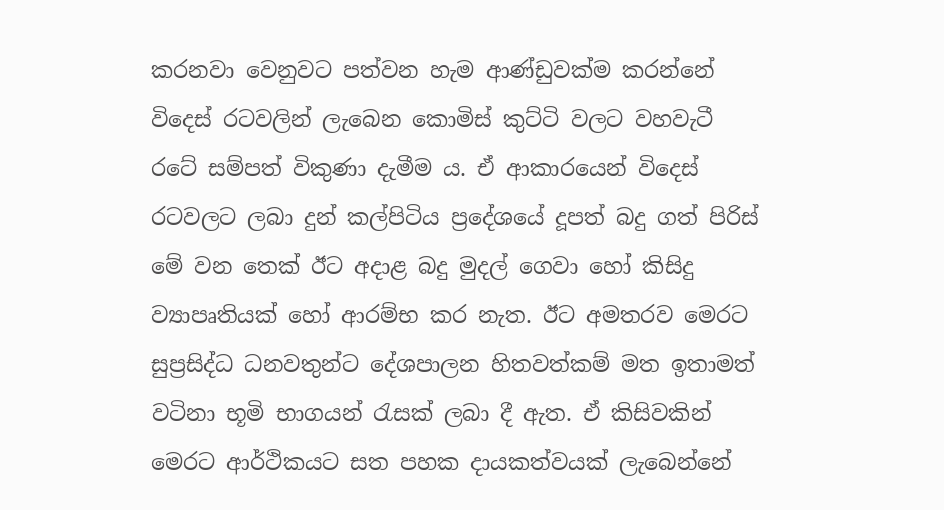කරනවා වෙනුවට පත්වන හැම ආණ්ඩුවක්ම කරන්නේ විදෙස් රටවලින් ලැබෙන කොමිස් කුට්ටි වලට වහවැටී රටේ සම්පත් විකුණා දැමීම ය. ඒ ආකාරයෙන් විදෙස් රටවලට ලබා දුන් කල්පිටිය ප්‍රදේශයේ දූපත් බදු ගත් පිරිස් මේ වන තෙක් ඊට අදාළ බදු මුදල් ගෙවා හෝ කිසිදු ව්‍යාපෘතියක් හෝ ආරම්භ කර නැත. ඊට අමතරව මෙරට සුප්‍රසිද්ධ ධනවතුන්ට දේශපාලන හිතවත්කම් මත ඉතාමත් වටිනා භූමි භාගයන් රැසක් ලබා දී ඇත. ඒ කිසිවකින් මෙරට ආර්ථිකයට සත පහක දායකත්වයක් ලැබෙන්නේ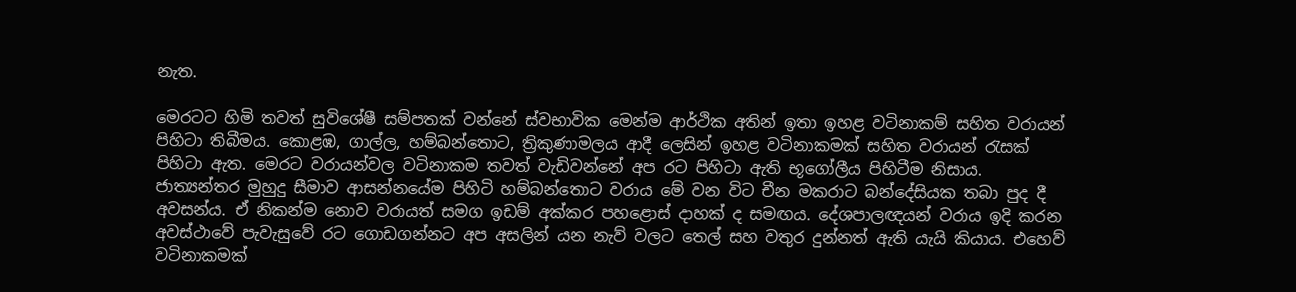නැත.

මෙරටට හිමි තවත් සුවිශේෂී සම්පතක් වන්නේ ස්වභාවික මෙන්ම ආර්ථික අතින් ඉතා ඉහළ වටිනාකම් සහිත වරායන් පිහිටා තිබීමය. කොළඹ, ගාල්ල, හම්බන්තොට, ත්‍රිකුණාමලය ආදී ලෙසින් ඉහළ වටිනාකමක් සහිත වරායන් රැසක් පිහිටා ඇත. මෙරට වරායන්වල වටිනාකම තවත් වැඩිවන්නේ අප රට පිහිටා ඇති භූගෝලීය පිහිටීම නිසාය. ජාත්‍යන්තර මුහුදු සීමාව ආසන්නයේම පිහිටි හම්බන්තොට වරාය මේ වන විට චීන මකරාට බන්දේසියක තබා පුද දී අවසන්ය. ඒ නිකන්ම නොව වරායත් සමග ඉඩම් අක්කර පහළොස් දාහක් ද සමඟය. දේශපාලඥයන් වරාය ඉදි කරන අවස්ථාවේ පැවැසුවේ රට ගොඩගන්නට අප අසලින් යන නැව් වලට තෙල් සහ වතුර දුන්නත් ඇති යැයි කියාය. එහෙව් වටිනාකමක්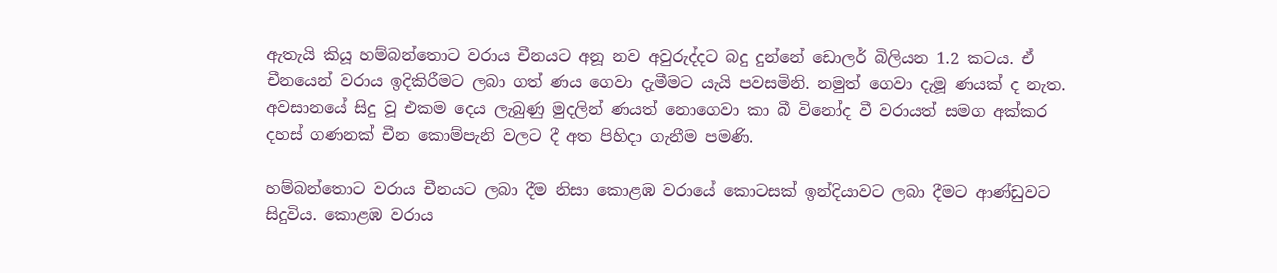ඇතැයි කියූ හම්බන්තොට වරාය චීනයට අනූ නව අවුරුද්දට බදු දුන්නේ ඩොලර් බිලියන 1.2 කටය. ඒ චීනයෙන් වරාය ඉදිකිරීමට ලබා ගත් ණය ගෙවා දැමීමට යැයි පවසමිනි. නමුත් ගෙවා දැමූ ණයක් ද නැත. අවසානයේ සිදු වූ එකම දෙය ලැබුණු මුදලින් ණයත් නොගෙවා කා බී විනෝද වී වරායත් සමග අක්කර දහස් ගණනක් චීන කොම්පැනි වලට දී අත පිහිදා ගැනීම පමණි.

හම්බන්තොට වරාය චීනයට ලබා දීම නිසා කොළඹ වරායේ කොටසක් ඉන්දියාවට ලබා දීමට ආණ්ඩුවට සිදුවිය. කොළඹ වරාය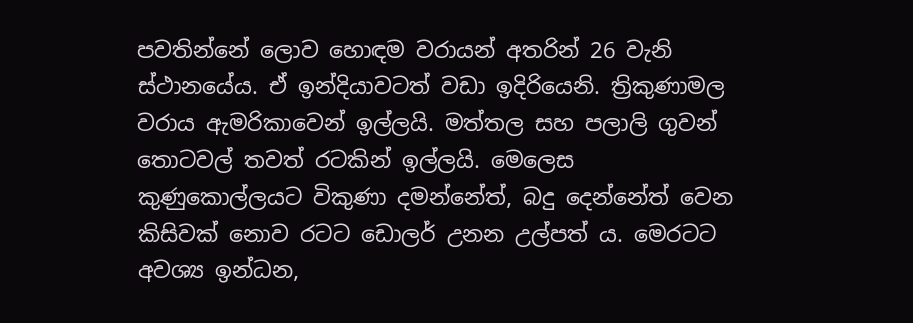පවතින්නේ ලොව හොඳම වරායන් අතරින් 26 වැනි ස්ථානයේය. ඒ ඉන්දියාවටත් වඩා ඉදිරියෙනි. ත්‍රිකුණාමල වරාය ඇමරිකාවෙන් ඉල්ලයි. මත්තල සහ පලාලි ගුවන් තොටවල් තවත් රටකින් ඉල්ලයි. මෙලෙස කුණුකොල්ලයට විකුණා දමන්නේත්, බදු දෙන්නේත් වෙන කිසිවක් නොව රටට ඩොලර් උනන උල්පත් ය. මෙරටට අවශ්‍ය ඉන්ධන,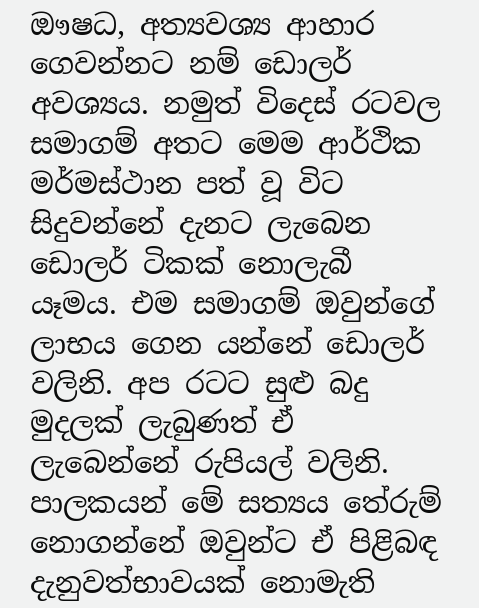ඖෂධ, අත්‍යවශ්‍ය ආහාර ගෙවන්නට නම් ඩොලර් අවශ්‍යය. නමුත් විදෙස් රටවල සමාගම් අතට මෙම ආර්ථික මර්මස්ථාන පත් වූ විට සිදුවන්නේ දැනට ලැබෙන ඩොලර් ටිකක් නොලැබී යෑමය. එම සමාගම් ඔවුන්ගේ ලාභය ගෙන යන්නේ ඩොලර් වලිනි. අප රටට සුළු බදු මුදලක් ලැබුණත් ඒ ලැබෙන්නේ රුපියල් වලිනි. පාලකයන් මේ සත්‍යය තේරුම් නොගන්නේ ඔවුන්ට ඒ පිළිබඳ දැනුවත්භාවයක් නොමැති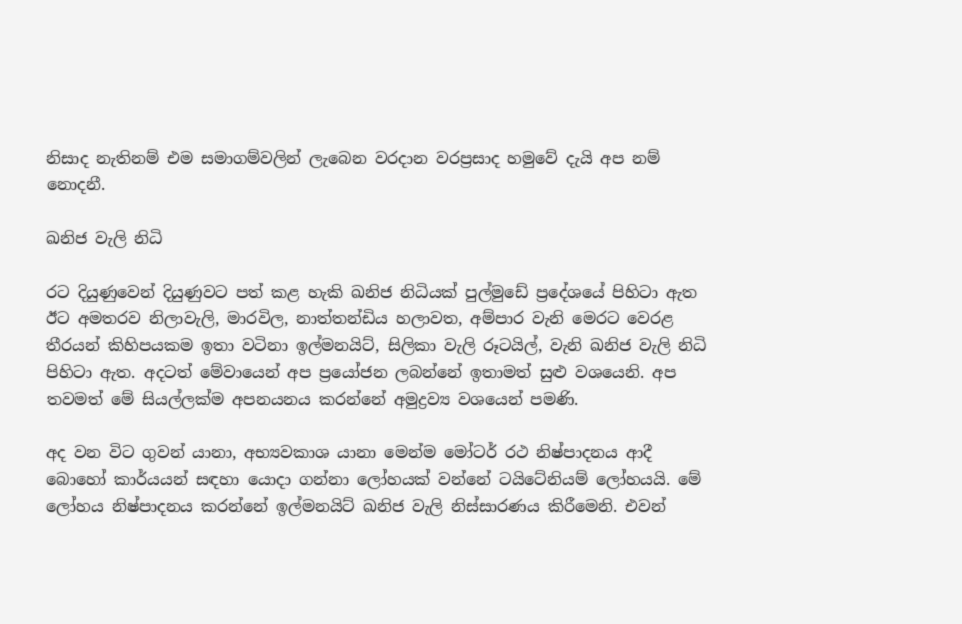නිසාද නැතිනම් එම සමාගම්වලින් ලැබෙන වරදාන වරප්‍රසාද හමුවේ දැයි අප නම් නොදනී.

ඛනිජ වැලි නිධි

රට දියුණුවෙන් දියුණුවට පත් කළ හැකි ඛනිජ නිධියක් පුල්මුඩේ ප්‍රදේශයේ පිහිටා ඇත ඊට අමතරව නිලාවැලි, මාරවිල, නාත්තන්ඩිය හලාවත, අම්පාර වැනි මෙරට වෙරළ තීරයන් කිහිපයකම ඉතා වටිනා ඉල්මනයිට්, සිලිකා වැලි රූටයිල්, වැනි ඛනිජ වැලි නිධි පිහිටා ඇත. අදටත් මේවායෙන් අප ප්‍රයෝජන ලබන්නේ ඉතාමත් සුළු වශයෙනි. අප තවමත් මේ සියල්ලක්ම අපනයනය කරන්නේ අමුද්‍රව්‍ය වශයෙන් පමණි.

අද වන විට ගුවන් යානා, අභ්‍යවකාශ යානා මෙන්ම මෝටර් රථ නිෂ්පාදනය ආදී බොහෝ කාර්යයන් සඳහා යොදා ගන්නා ලෝහයක් වන්නේ ටයිටේනියම් ලෝහයයි. මේ ලෝහය නිෂ්පාදනය කරන්නේ ඉල්මනයිට් ඛනිජ වැලි නිස්සාරණය කිරීමෙනි. එවන්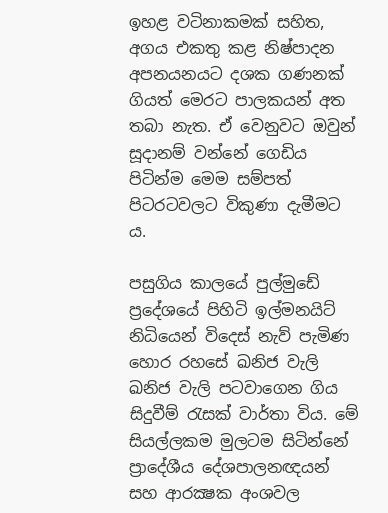ඉහළ වටිනාකමක් සහිත, අගය එකතු කළ නිෂ්පාදන අපනයනයට දශක ගණනක් ගියත් මෙරට පාලකයන් අත තබා නැත. ඒ වෙනුවට ඔවුන් සූදානම් වන්නේ ගෙඩිය පිටින්ම මෙම සම්පත් පිටරටවලට විකුණා දැමීමට ය.

පසුගිය කාලයේ පුල්මුඩේ ප්‍රදේශයේ පිහිටි ඉල්මනයිට් නිධියෙන් විදෙස් නැව් පැමිණ හොර රහසේ ඛනිජ වැලි ඛනිජ වැලි පටවාගෙන ගිය සිදුවීම් රැසක් වාර්තා විය. මේ සියල්ලකම මුලටම සිටින්නේ ප්‍රාදේශීය දේශපාලනඥයන් සහ ආරක්‍ෂක අංශවල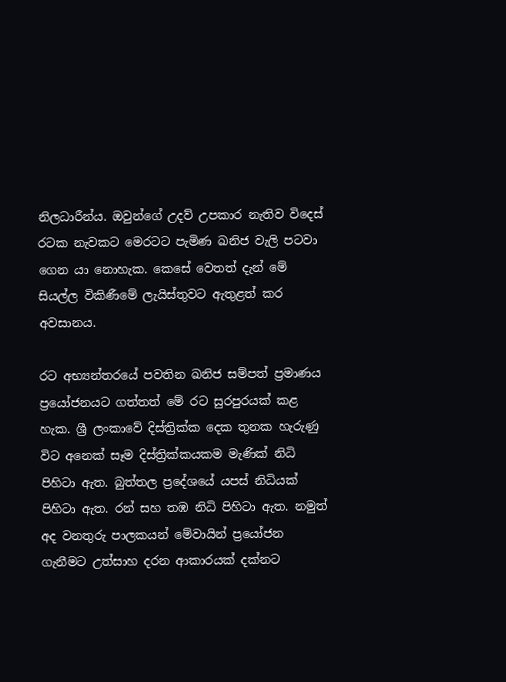නිලධාරීන්ය. ඔවුන්ගේ උදව් උපකාර නැතිව විදෙස් රටක නැවකට මෙරටට පැමිණ ඛනිජ වැලි පටවා ගෙන යා නොහැක. කෙසේ වෙතත් දැන් මේ සියල්ල විකිණීමේ ලැයිස්තුවට ඇතුළත් කර අවසානය.

රට අභ්‍යන්තරයේ පවතින ඛනිජ සම්පත් ප්‍රමාණය ප්‍රයෝජනයට ගත්තත් මේ රට සුරපුරයක් කළ හැක. ශ්‍රී ලංකාවේ දිස්ත්‍රික්ක දෙක තුනක හැරුණු විට අනෙක් සෑම දිස්ත්‍රික්කයකම මැණික් නිධි පිහිටා ඇත. බුත්තල ප්‍රදේශයේ යපස් නිධියක් පිහිටා ඇත. රන් සහ තඹ නිධි පිහිටා ඇත. නමුත් අද වනතුරු පාලකයන් මේවායින් ප්‍රයෝජන ගැනීමට උත්සාහ දරන ආකාරයක් දක්නට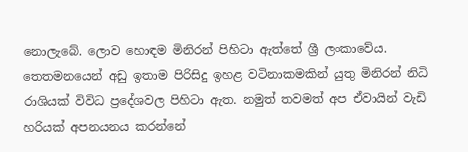නොලැබේ. ලොව හොඳම මිනිරන් පිහිටා ඇත්තේ ශ්‍රී ලංකාවේය. තෙතමනයෙන් අඩු ඉතාම පිරිසිදු ඉහළ වටිනාකමකින් යුතු මිනිරන් නිධි රාශියක් විවිධ ප්‍රදේශවල පිහිටා ඇත. නමුත් තවමත් අප ඒවායින් වැඩි හරියක් අපනයනය කරන්නේ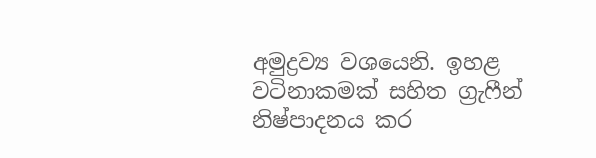අමුද්‍රව්‍ය වශයෙනි. ඉහළ වටිනාකමක් සහිත ග්‍රැෆීන් නිෂ්පාදනය කර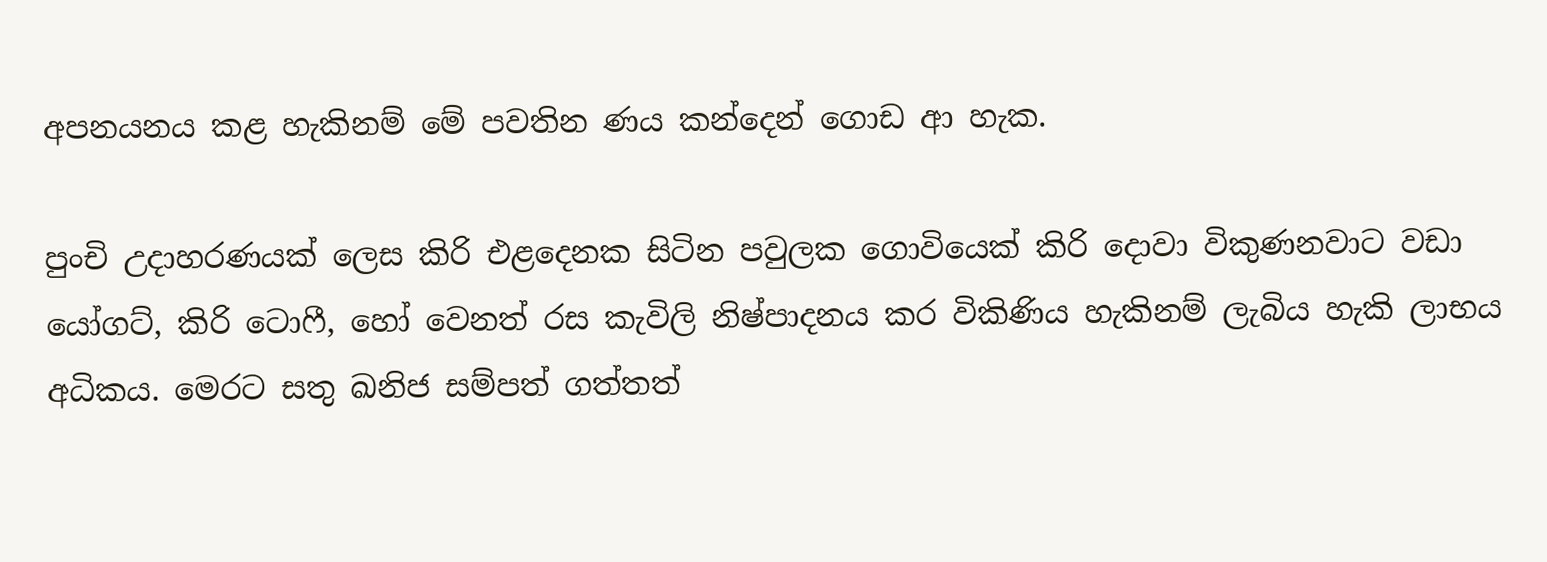අපනයනය කළ හැකිනම් මේ පවතින ණය කන්දෙන් ගොඩ ආ හැක.

පුංචි උදාහරණයක් ලෙස කිරි එළදෙනක සිටින පවුලක ගොවියෙක් කිරි දොවා විකුණනවාට වඩා යෝගට්, කිරි ටොෆී, හෝ වෙනත් රස කැවිලි නිෂ්පාදනය කර විකිණිය හැකිනම් ලැබිය හැකි ලාභය අධිකය. මෙරට සතු ඛනිජ සම්පත් ගත්තත්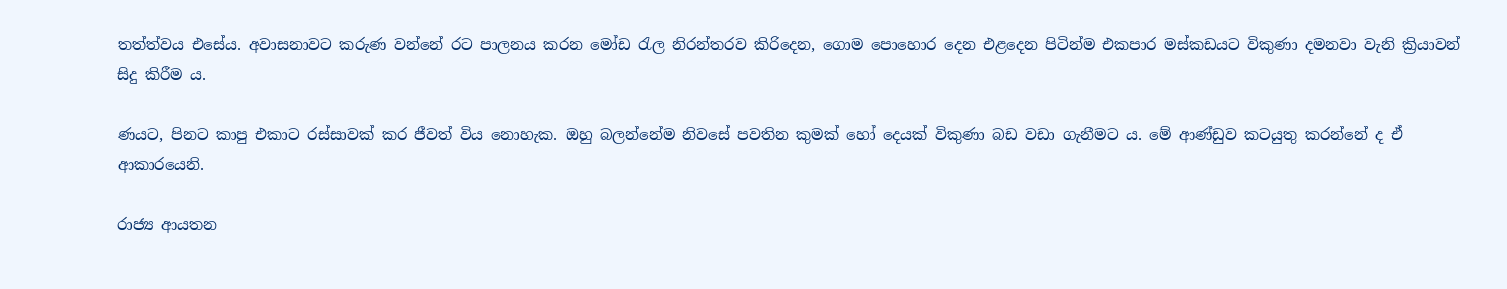තත්ත්වය එසේය. අවාසනාවට කරුණ වන්නේ රට පාලනය කරන මෝඩ රැල නිරන්තරව කිරිදෙන, ගොම පොහොර දෙන එළදෙන පිටින්ම එකපාර මස්කඩයට විකුණා දමනවා වැනි ක්‍රියාවන් සිදු කිරීම ය.

ණයට, පිනට කාපු එකාට රස්සාවක් කර ජීවත් විය නොහැක. ඔහු බලන්නේම නිවසේ පවතින කුමක් හෝ දෙයක් විකුණා බඩ වඩා ගැනීමට ය. මේ ආණ්ඩුව කටයුතු කරන්නේ ද ඒ ආකාරයෙනි.

රාජ්‍ය ආයතන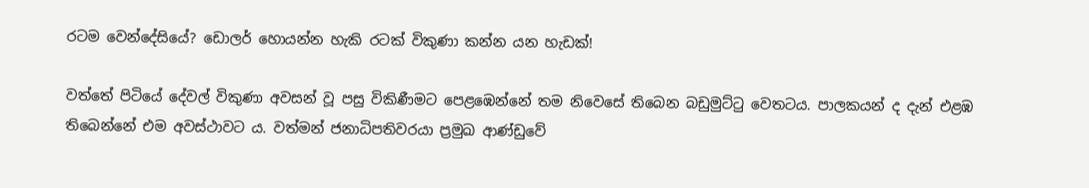රටම වෙන්දේසියේ? ඩොලර් හොයන්න හැකි රටක් විකුණා කන්න යන හැඩක්!

වත්තේ පිටියේ දේවල් විකුණා අවසන් වූ පසු විකිණීමට පෙළඹෙන්නේ තම නිවෙසේ තිබෙන බඩුමුට්ටු වෙතටය. පාලකයන් ද දැන් එළඹ තිබෙන්නේ එම අවස්ථාවට ය. වත්මන් ජනාධිපතිවරයා ප්‍රමුඛ ආණ්ඩුවේ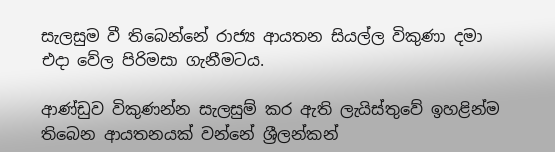සැලසුම වී තිබෙන්නේ රාජ්‍ය ආයතන සියල්ල විකුණා දමා එදා වේල පිරිමසා ගැනීමටය.

ආණ්ඩුව විකුණන්න සැලසුම් කර ඇති ලැයිස්තුවේ ඉහළින්ම තිබෙන ආයතනයක් වන්නේ ශ්‍රීලන්කන්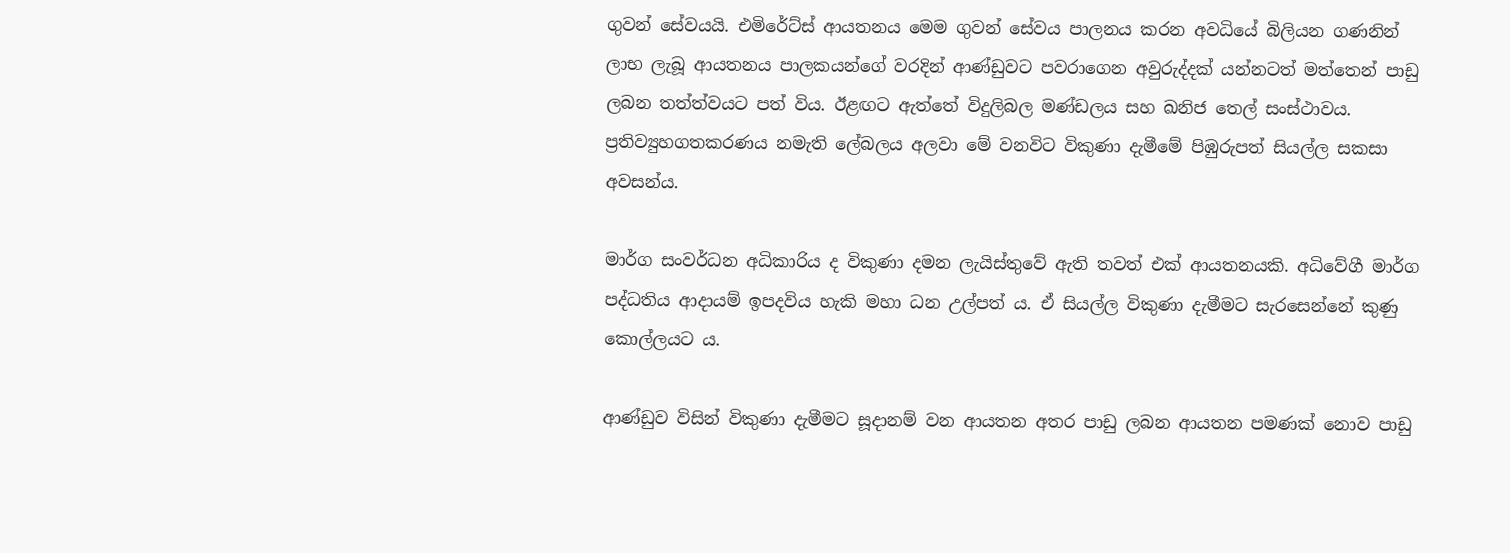ගුවන් සේවයයි. එමිරේට්ස් ආයතනය මෙම ගුවන් සේවය පාලනය කරන අවධියේ බිලියන ගණනින් ලාභ ලැබූ ආයතනය පාලකයන්ගේ වරදින් ආණ්ඩුවට පවරාගෙන අවුරුද්දක් යන්නටත් මත්තෙන් පාඩු ලබන තත්ත්වයට පත් විය. ඊළඟට ඇත්තේ විදුලිබල මණ්ඩලය සහ ඛනිජ තෙල් සංස්ථාවය. ප්‍රතිව්‍යුහගතකරණය නමැති ලේබලය අලවා මේ වනවිට විකුණා දැමීමේ පිඹුරුපත් සියල්ල සකසා අවසන්ය.

මාර්ග සංවර්ධන අධිකාරිය ද විකුණා දමන ලැයිස්තුවේ ඇති තවත් එක් ආයතනයකි. අධිවේගී මාර්ග පද්ධතිය ආදායම් ඉපදවිය හැකි මහා ධන උල්පත් ය. ඒ සියල්ල විකුණා දැමීමට සැරසෙන්නේ කුණු කොල්ලයට ය.

ආණ්ඩුව විසින් විකුණා දැමීමට සූදානම් වන ආයතන අතර පාඩු ලබන ආයතන පමණක් නොව පාඩු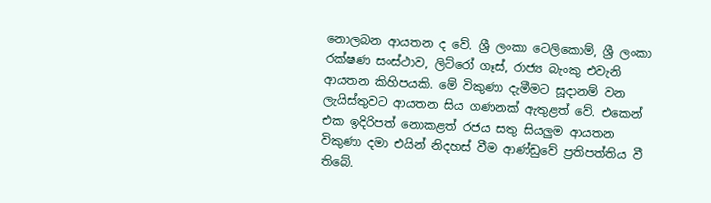නොලබන ආයතන ද වේ. ශ්‍රී ලංකා ටෙලිකොම්, ශ්‍රී ලංකා රක්ෂණ සංස්ථාව, ලිට්රෝ ගෑස්, රාජ්‍ය බැංකු එවැනි ආයතන කිහිපයකි. මේ විකුණා දැමීමට සූදානම් වන ලැයිස්තුවට ආයතන සිය ගණනක් ඇතුළත් වේ. එකෙන් එක ඉදිරිපත් නොකළත් රජය සතු සියලුම ආයතන විකුණා දමා එයින් නිදහස් වීම ආණ්ඩුවේ ප්‍රතිපත්තිය වී තිබේ.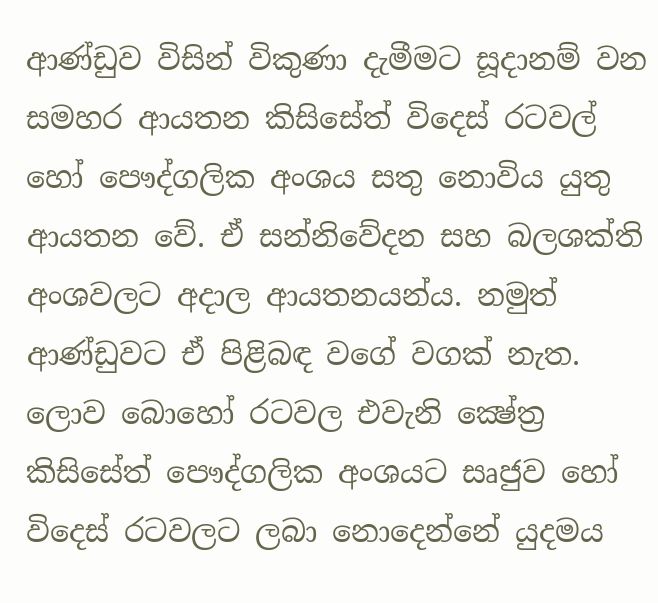ආණ්ඩුව විසින් විකුණා දැමීමට සූදානම් වන සමහර ආයතන කිසිසේත් විදෙස් රටවල් හෝ පෞද්ගලික අංශය සතු නොවිය යුතු ආයතන වේ. ඒ සන්නිවේදන සහ බලශක්ති අංශවලට අදාල ආයතනයන්ය. නමුත් ආණ්ඩුවට ඒ පිළිබඳ වගේ වගක් නැත. ලොව බොහෝ රටවල එවැනි ක්‍ෂේත්‍ර කිසිසේත් පෞද්ගලික අංශයට සෘජුව හෝ විදෙස් රටවලට ලබා නොදෙන්නේ යුදමය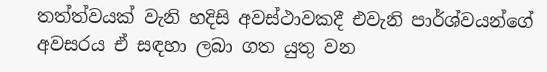තත්ත්වයක් වැනි හදිසි අවස්ථාවකදී එවැනි පාර්ශ්වයන්ගේ අවසරය ඒ සඳහා ලබා ගත යුතු වන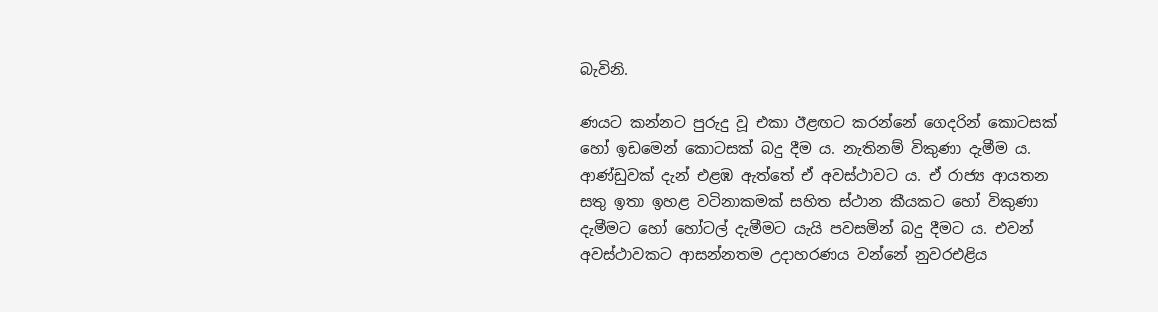බැවිනි.

ණයට කන්නට පුරුදු වූ එකා ඊළඟට කරන්නේ ගෙදරින් කොටසක් හෝ ඉඩමෙන් කොටසක් බදු දීම ය. නැතිනම් විකුණා දැමීම ය. ආණ්ඩුවක් දැන් එළඹ ඇත්තේ ඒ අවස්ථාවට ය. ඒ රාජ්‍ය ආයතන සතු ඉතා ඉහළ වටිනාකමක් සහිත ස්ථාන කීයකට හෝ විකුණා දැමීමට හෝ හෝටල් දැමීමට යැයි පවසමින් බදු දීමට ය. එවන් අවස්ථාවකට ආසන්නතම උදාහරණය වන්නේ නුවරඑළිය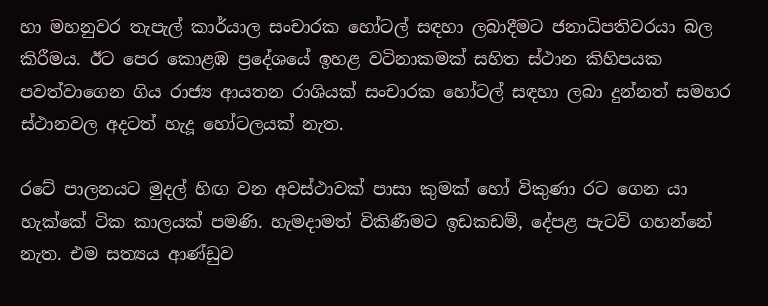හා මහනුවර තැපැල් කාර්යාල සංචාරක හෝටල් සඳහා ලබාදීමට ජනාධිපතිවරයා බල කිරීමය. ඊට පෙර කොළඹ ප්‍රදේශයේ ඉහළ වටිනාකමක් සහිත ස්ථාන කිහිපයක පවත්වාගෙන ගිය රාජ්‍ය ආයතන රාශියක් සංචාරක හෝටල් සඳහා ලබා දුන්නත් සමහර ස්ථානවල අදටත් හැදූ හෝටලයක් නැත.

රටේ පාලනයට මුදල් හිඟ වන අවස්ථාවක් පාසා කුමක් හෝ විකුණා රට ගෙන යා හැක්කේ ටික කාලයක් පමණි. හැමදාමත් විකිණීමට ඉඩකඩම්, දේපළ පැටව් ගහන්නේ නැත. එම සත්‍යය ආණ්ඩුව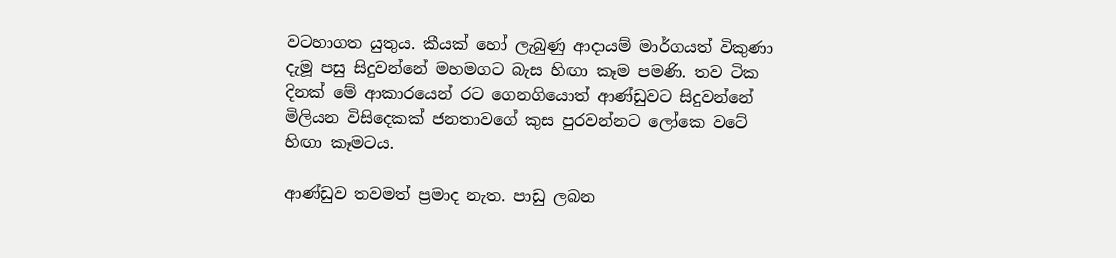වටහාගත යුතුය. කීයක් හෝ ලැබුණු ආදායම් මාර්ගයත් විකුණා දැමූ පසු සිදුවන්නේ මහමගට බැස හිඟා කෑම පමණි. තව ටික දිනක් මේ ආකාරයෙන් රට ගෙනගියොත් ආණ්ඩුවට සිදුවන්නේ මිලියන විසිදෙකක් ජනතාවගේ කුස පුරවන්නට ලෝකෙ වටේ හිඟා කෑමටය.

ආණ්ඩුව තවමත් ප්‍රමාද නැත. පාඩු ලබන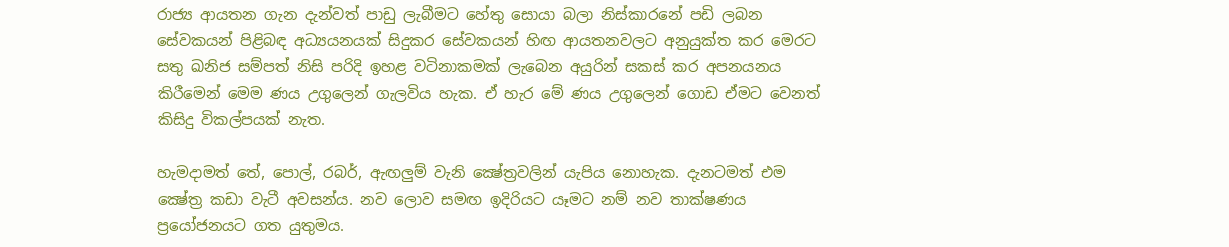රාජ්‍ය ආයතන ගැන දැන්වත් පාඩු ලැබීමට හේතු සොයා බලා නිස්කාරනේ පඩි ලබන සේවකයන් පිළිබඳ අධ්‍යයනයක් සිදුකර සේවකයන් හිඟ ආයතනවලට අනුයුක්ත කර මෙරට සතු ඛනිජ සම්පත් නිසි පරිදි ඉහළ වටිනාකමක් ලැබෙන අයුරින් සකස් කර අපනයනය කිරීමෙන් මෙම ණය උගුලෙන් ගැලවිය හැක. ඒ හැර මේ ණය උගුලෙන් ගොඩ ඒමට වෙනත් කිසිදු විකල්පයක් නැත.

හැමදාමත් තේ, පොල්, රබර්, ඇඟලුම් වැනි ක්‍ෂේත්‍රවලින් යැපිය නොහැක. දැනටමත් එම ක්‍ෂේත්‍ර කඩා වැටී අවසන්ය. නව ලොව සමඟ ඉදිරියට යෑමට නම් නව තාක්ෂණය ප්‍රයෝජනයට ගත යුතුමය.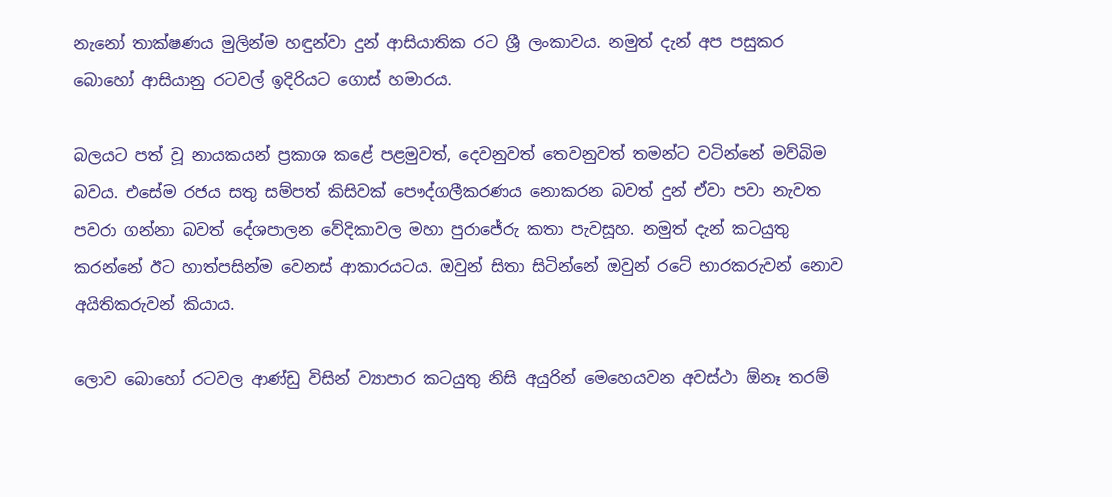නැනෝ තාක්ෂණය මුලින්ම හඳුන්වා දුන් ආසියාතික රට ශ්‍රී ලංකාවය. නමුත් දැන් අප පසුකර බොහෝ ආසියානු රටවල් ඉදිරියට ගොස් හමාරය.

බලයට පත් වූ නායකයන් ප්‍රකාශ කළේ පළමුවත්, දෙවනුවත් තෙවනුවත් තමන්ට වටින්නේ මව්බිම බවය. එසේම රජය සතු සම්පත් කිසිවක් පෞද්ගලීකරණය නොකරන බවත් දුන් ඒවා පවා නැවත පවරා ගන්නා බවත් දේශපාලන වේදිකාවල මහා පුරාජේරු කතා පැවසූහ. නමුත් දැන් කටයුතු කරන්නේ ඊට හාත්පසින්ම වෙනස් ආකාරයටය. ඔවුන් සිතා සිටින්නේ ඔවුන් රටේ භාරකරුවන් නොව අයිතිකරුවන් කියාය.

ලොව බොහෝ රටවල ආණ්ඩු විසින් ව්‍යාපාර කටයුතු නිසි අයුරින් මෙහෙයවන අවස්ථා ඕනෑ තරම්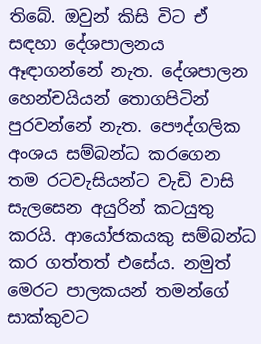තිබේ. ඔවුන් කිසි විට ඒ සඳහා දේශපාලනය ඈඳාගන්නේ නැත. දේශපාලන හෙන්චයියන් තොගපිටින් පුරවන්නේ නැත. පෞද්ගලික අංශය සම්බන්ධ කරගෙන තම රටවැසියන්ට වැඩි වාසි සැලසෙන අයුරින් කටයුතු කරයි. ආයෝජකයකු සම්බන්ධ කර ගත්තත් එසේය. නමුත් මෙරට පාලකයන් තමන්ගේ සාක්කුවට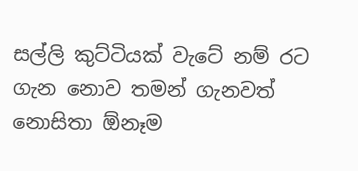සල්ලි කුට්ටියක් වැටේ නම් රට ගැන නොව තමන් ගැනවත් නොසිතා ඕනෑම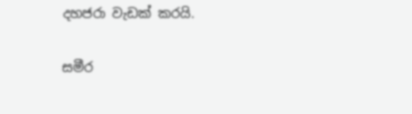දහජරා වැඩක් කරයි.

සමීර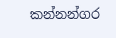කන්නන්ගර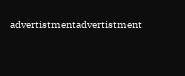advertistmentadvertistment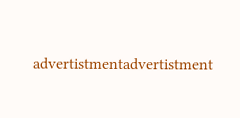advertistmentadvertistment